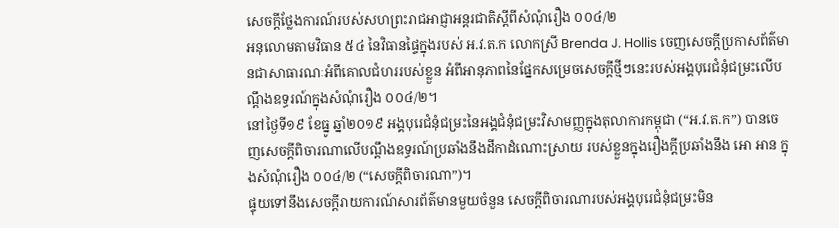សេចក្តីថ្លែងការណ៍របស់សហព្រះរាជអាជ្ញាអន្តរជាតិស្តីពីសំណុំរឿង ០០៤/២
អនុលោមតាមវិធាន ៥៤ នៃវិធានផ្ទៃក្នុងរបស់ អ.វ.ត.ក លោកស្រី Brenda J. Hollis ចេញសេចក្តីប្រកាសព័ត៌មានជាសាធារណៈអំពីគោលជំហររបស់ខ្លួន អំពីអានុភាពនៃផ្នែកសម្រេចសេចក្តីថ្មីៗនេះរបស់អង្គបុរេជំនុំជម្រះលើបណ្តឹងឧទ្ធរណ៍ក្នុងសំណុំរឿង ០០៤/២។
នៅថ្ងៃទី១៩ ខែធ្នូ ឆ្នាំ២០១៩ អង្គបុរេជំនុំជម្រះនៃអង្គជំនុំជម្រះវិសាមញ្ញក្នុងតុលាការកម្ពុជា (“អ.វ.ត.ក”) បានចេញសេចក្តីពិចារណាលើបណ្តឹងឧទ្ធរណ៍ប្រឆាំងនឹងដីកាដំណោះស្រាយ របស់ខ្លួនក្នុងរឿងក្តីប្រឆាំងនឹង អោ អាន ក្នុងសំណុំរឿង ០០៤/២ (“សេចក្តីពិចារណា”)។
ផ្ទុយទៅនឹងសេចក្តីរាយការណ៍សារព័ត៌មានមួយចំនួន សេចក្តីពិចារណារបស់អង្គបុរេជំនុំជម្រះមិន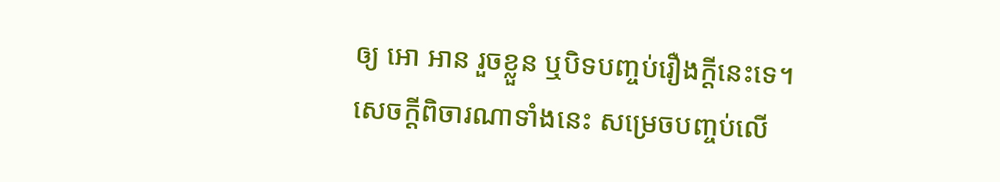ឲ្យ អោ អាន រួចខ្លួន ឬបិទបញ្ចប់រឿងក្តីនេះទេ។
សេចក្តីពិចារណាទាំងនេះ សម្រេចបញ្ចប់លើ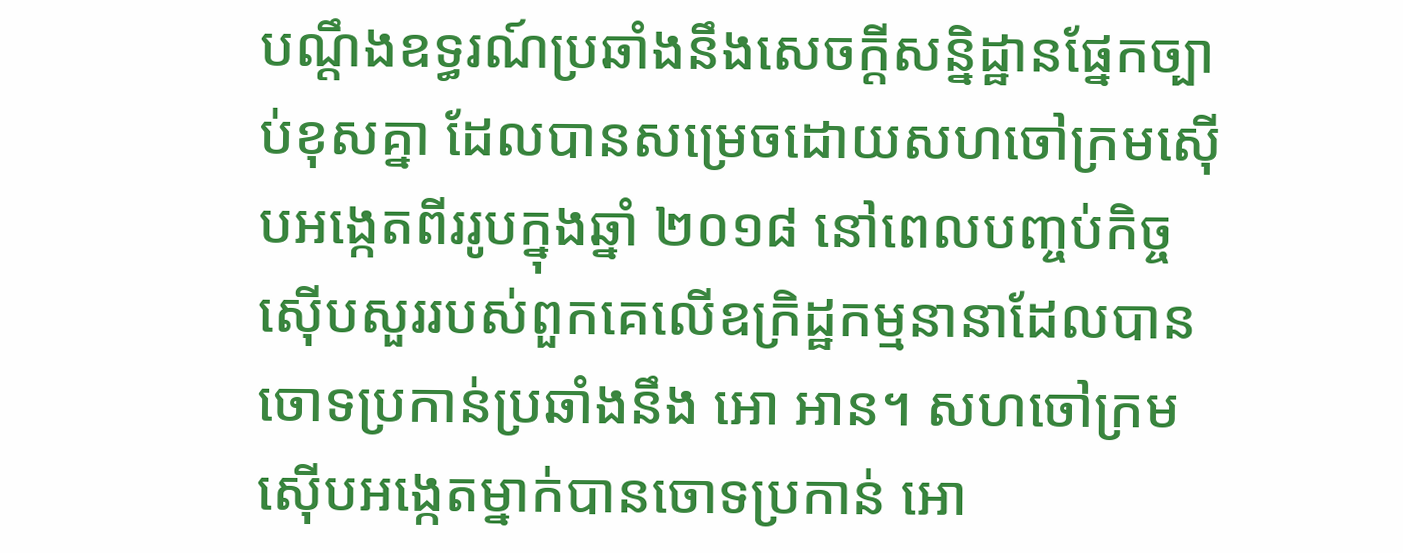បណ្តឹងឧទ្ធរណ៍ប្រឆាំងនឹងសេចក្តីសន្និដ្ឋានផ្នែកច្បាប់ខុសគ្នា ដែលបានសម្រេចដោយសហចៅក្រមស៊ើបអង្កេតពីររូបក្នុងឆ្នាំ ២០១៨ នៅពេលបញ្ចប់កិច្ចស៊ើបសួររបស់ពួកគេលើឧក្រិដ្ឋកម្មនានាដែលបានចោទប្រកាន់ប្រឆាំងនឹង អោ អាន។ សហចៅក្រមស៊ើបអង្កេតម្នាក់បានចោទប្រកាន់ អោ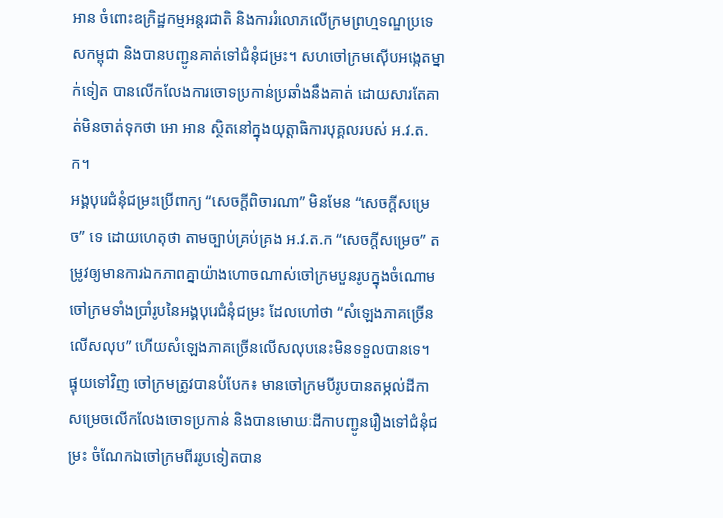អាន ចំពោះឧក្រិដ្ឋកម្មអន្តរជាតិ និងការរំលោភលើក្រមព្រហ្មទណ្ឌប្រទេសកម្ពុជា និងបានបញ្ជូនគាត់ទៅជំនុំជម្រះ។ សហចៅក្រមស៊ើបអង្កេតម្នាក់ទៀត បានលើកលែងការចោទប្រកាន់ប្រឆាំងនឹងគាត់ ដោយសារតែគាត់មិនចាត់ទុកថា អោ អាន ស្ថិតនៅក្នុងយុត្តាធិការបុគ្គលរបស់ អ.វ.ត.ក។
អង្គបុរេជំនុំជម្រះប្រើពាក្យ “សេចក្តីពិចារណា” មិនមែន “សេចក្តីសម្រេច” ទេ ដោយហេតុថា តាមច្បាប់គ្រប់គ្រង អ.វ.ត.ក “សេចក្តីសម្រេច” តម្រូវឲ្យមានការឯកភាពគ្នាយ៉ាងហោចណាស់ចៅក្រមបួនរូបក្នុងចំណោមចៅក្រមទាំងប្រាំរូបនៃអង្គបុរេជំនុំជម្រះ ដែលហៅថា “សំឡេងភាគច្រើនលើសលុប” ហើយសំឡេងភាគច្រើនលើសលុបនេះមិនទទួលបានទេ។ ផ្ទុយទៅវិញ ចៅក្រមត្រូវបានបំបែក៖ មានចៅក្រមបីរូបបានតម្កល់ដីកាសម្រេចលើកលែងចោទប្រកាន់ និងបានមោឃៈដីកាបញ្ជូនរឿងទៅជំនុំជម្រះ ចំណែកឯចៅក្រមពីររូបទៀតបាន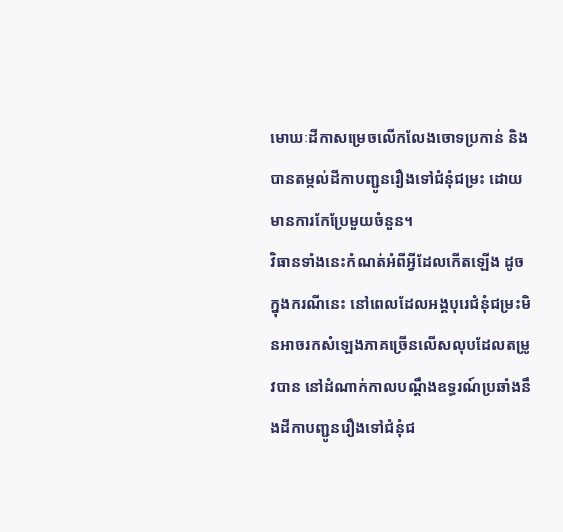មោឃៈដីកាសម្រេចលើកលែងចោទប្រកាន់ និងបានតម្កល់ដីកាបញ្ជូនរឿងទៅជំនុំជម្រះ ដោយមានការកែប្រែមួយចំនួន។
វិធានទាំងនេះកំណត់អំពីអ្វីដែលកើតឡើង ដូចក្នុងករណីនេះ នៅពេលដែលអង្គបុរេជំនុំជម្រះមិនអាចរកសំឡេងភាគច្រើនលើសលុបដែលតម្រូវបាន នៅដំណាក់កាលបណ្តឹងឧទ្ធរណ៍ប្រឆាំងនឹងដីកាបញ្ជូនរឿងទៅជំនុំជ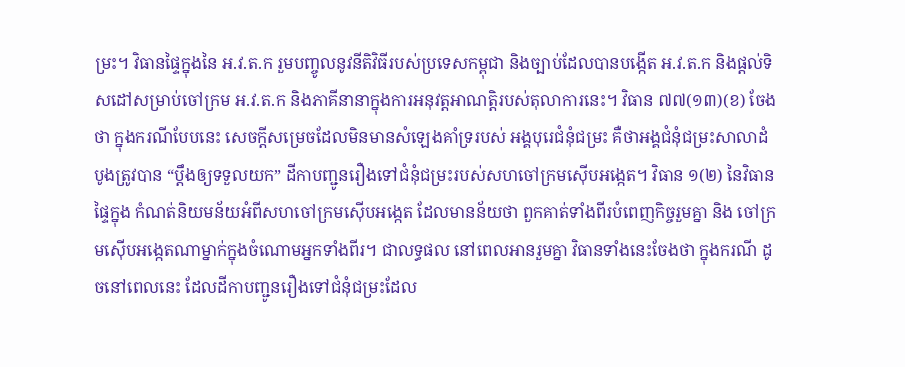ម្រះ។ វិធានផ្ទៃក្នុងនៃ អ.វ.ត.ក រួមបញ្ចូលនូវនីតិវិធីរបស់ប្រទេសកម្ពុជា និងច្បាប់ដែលបានបង្កើត អ.វ.ត.ក និងផ្តល់ទិសដៅសម្រាប់ចៅក្រម អ.វ.ត.ក និងភាគីនានាក្នុងការអនុវត្តអាណត្តិរបស់តុលាការនេះ។ វិធាន ៧៧(១៣)(ខ) ចែងថា ក្នុងករណីបែបនេះ សេចក្តីសម្រេចដែលមិនមានសំឡេងគាំទ្ររបស់ អង្គបុរេជំនុំជម្រះ គឺថាអង្គជំនុំជម្រះសាលាដំបូងត្រូវបាន “ប្តឹងឲ្យទទួលយក” ដីកាបញ្ជូនរឿងទៅជំនុំជម្រះរបស់សហចៅក្រមស៊ើបអង្កេត។ វិធាន ១(២) នៃវិធានផ្ទៃក្នុង កំណត់និយមន័យអំពីសហចៅក្រមស៊ើបអង្កេត ដែលមានន័យថា ពួកគាត់ទាំងពីរបំពេញកិច្ចរួមគ្នា និង ចៅក្រមស៊ើបអង្កេតណាម្នាក់ក្នុងចំណោមអ្នកទាំងពីរ។ ជាលទ្ធផល នៅពេលអានរួមគ្នា វិធានទាំងនេះចែងថា ក្នុងករណី ដូចនៅពេលនេះ ដែលដីកាបញ្ជូនរឿងទៅជំនុំជម្រះដែល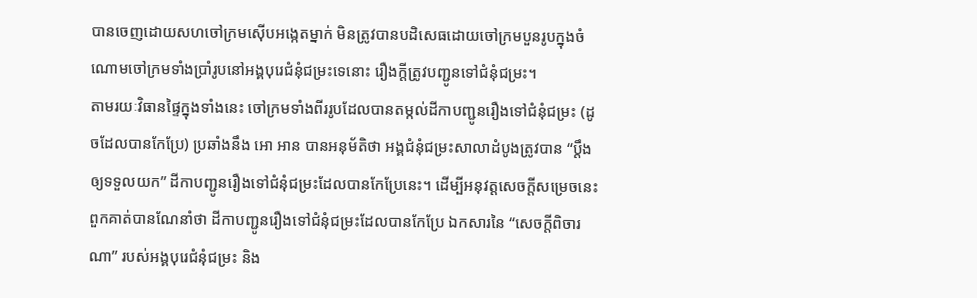បានចេញដោយសហចៅក្រមស៊ើបអង្កេតម្នាក់ មិនត្រូវបានបដិសេធដោយចៅក្រមបួនរូបក្នុងចំណោមចៅក្រមទាំងប្រាំរូបនៅអង្គបុរេជំនុំជម្រះទេនោះ រឿងក្តីត្រូវបញ្ជូនទៅជំនុំជម្រះ។
តាមរយៈវិធានផ្ទៃក្នុងទាំងនេះ ចៅក្រមទាំងពីររូបដែលបានតម្កល់ដីកាបញ្ជូនរឿងទៅជំនុំជម្រះ (ដូចដែលបានកែប្រែ) ប្រឆាំងនឹង អោ អាន បានអនុម័តិថា អង្គជំនុំជម្រះសាលាដំបូងត្រូវបាន “ប្តឹងឲ្យទទួលយក” ដីកាបញ្ជូនរឿងទៅជំនុំជម្រះដែលបានកែប្រែនេះ។ ដើម្បីអនុវត្តសេចក្តីសម្រេចនេះ ពួកគាត់បានណែនាំថា ដីកាបញ្ជូនរឿងទៅជំនុំជម្រះដែលបានកែប្រែ ឯកសារនៃ “សេចក្តីពិចារណា” របស់អង្គបុរេជំនុំជម្រះ និង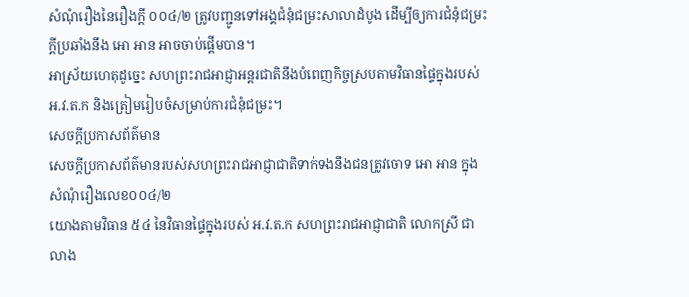សំណុំរឿងនៃរឿងក្តី ០០៤/២ ត្រូវបញ្ជូនទៅអង្គជំនុំជម្រះសាលាដំបូង ដើម្បីឲ្យការជំនុំជម្រះក្តីប្រឆាំងនឹង អោ អាន អាចចាប់ផ្តើមបាន។
អាស្រ័យហេតុដូច្នេះ សហព្រះរាជអាជ្ញាអន្តរជាតិនឹងបំពេញកិច្ចស្របតាមវិធានផ្ទៃក្នុងរបស់ អ.វ.ត.ក និងត្រៀមរៀបចំសម្រាប់ការជំនុំជម្រះ។
សេចក្តីប្រកាសព័ត៌មាន
សេចក្តីប្រកាសព័ត៌មានរបស់សហព្រះរាជអាជ្ញាជាតិទាក់ទងនឹងជនត្រូវចោទ អោ អាន ក្នុងសំណុំរឿងលេខ០០៤/២
យោងតាមវិធាន ៥៤ នៃវិធានផ្ទៃក្នុងរបស់ អ.វ.ត.ក សហព្រះរាជអាជ្ញាជាតិ លោកស្រី ជា លាង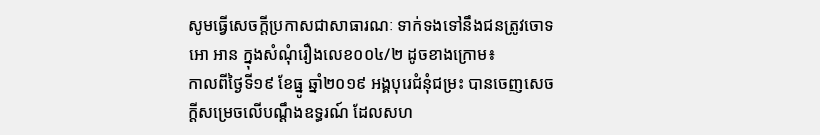សូមធ្វើសេចក្តីប្រកាសជាសាធារណៈ ទាក់ទងទៅនឹងជនត្រូវចោទ អោ អាន ក្នុងសំណុំរឿងលេខ០០៤/២ ដូចខាងក្រោម៖
កាលពីថ្ងៃទី១៩ ខែធ្នូ ឆ្នាំ២០១៩ អង្គបុរេជំនុំជម្រះ បានចេញសេចក្តីសម្រេចលើបណ្តឹងឧទ្ធរណ៍ ដែលសហ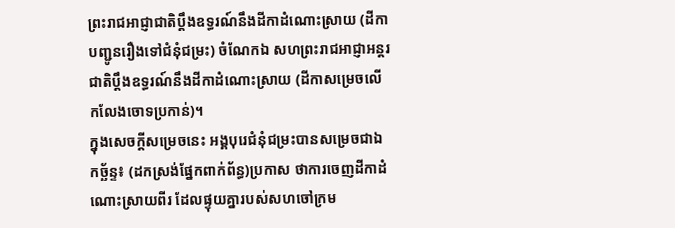ព្រះរាជអាជ្ញាជាតិប្តឹងឧទ្ធរណ៍នឹងដីកាដំណោះស្រាយ (ដីកាបញ្ជូនរឿងទៅជំនុំជម្រះ) ចំណែកឯ សហព្រះរាជអាជ្ញាអន្តរជាតិប្តឹងឧទ្ធរណ៍នឹងដីកាដំណោះស្រាយ (ដីកាសម្រេចលើកលែងចោទប្រកាន់)។
ក្នុងសេចក្តីសម្រេចនេះ អង្គបុរេជំនុំជម្រះបានសម្រេចជាឯកច្ឆ័ន្ទ៖ (ដកស្រង់ផ្នែកពាក់ព័ន្ធ)ប្រកាស ថាការចេញដីកាដំណោះស្រាយពីរ ដែលផ្ទុយគ្នារបស់សហចៅក្រម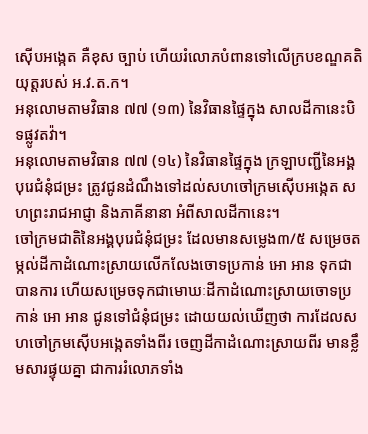ស៊ើបអង្កេត គឺខុស ច្បាប់ ហើយរំលោភបំពានទៅលើក្របខណ្ឌគតិ យុត្តរបស់ អ.វ.ត.ក។
អនុលោមតាមវិធាន ៧៧ (១៣) នៃវិធានផ្ទៃក្នុង សាលដីកានេះបិទផ្លូវតវ៉ា។
អនុលោមតាមវិធាន ៧៧ (១៤) នៃវិធានផ្ទៃក្នុង ក្រឡាបញ្ជីនៃអង្គបុរេជំនុំជម្រះ ត្រូវជូនដំណឹងទៅដល់សហចៅក្រមស៊ើបអង្កេត សហព្រះរាជអាជ្ញា និងភាគីនានា អំពីសាលដីកានេះ។
ចៅក្រមជាតិនៃអង្គបុរេជំនុំជម្រះ ដែលមានសម្លេង៣/៥ សម្រេចតម្កល់ដីកាដំណោះស្រាយលើកលែងចោទប្រកាន់ អោ អាន ទុកជាបានការ ហើយសម្រេចទុកជាមោឃៈដីកាដំណោះស្រាយចោទប្រកាន់ អោ អាន ជូនទៅជំនុំជម្រះ ដោយយល់ឃើញថា ការដែលសហចៅក្រមស៊ើបអង្កេតទាំងពីរ ចេញដីកាដំណោះស្រាយពីរ មានខ្លឹមសារផ្ទុយគ្នា ជាការរំលោភទាំង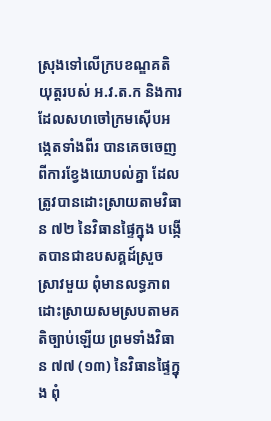ស្រុងទៅលើក្របខណ្ឌគតិយុត្តរបស់ អ.វ.ត.ក និងការដែលសហចៅក្រមស៊ើបអង្កេតទាំងពីរ បានគេចចេញពីការខ្វែងយោបល់គ្នា ដែលត្រូវបានដោះស្រាយតាមវិធាន ៧២ នៃវិធានផ្ទៃក្នុង បង្កើតបានជាឧបសគ្គដ៍ស្រួចស្រាវមួយ ពុំមានលទ្ធភាពដោះស្រាយសមស្របតាមគតិច្បាប់ឡើយ ព្រមទាំងវិធាន ៧៧ (១៣) នៃវិធានផ្ទៃក្នុង ពុំ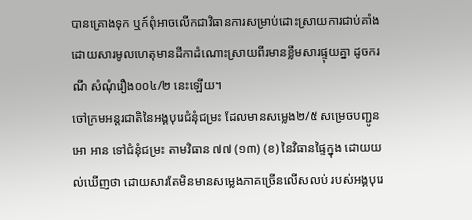បានគ្រោងទុក ឬក៍ពុំអាចលើកជាវិធានការសម្រាប់ដោះស្រាយការជាប់គាំង ដោយសារមូលហេតុមានដីកាដំណោះស្រាយពីរមានខ្លឹមសារផ្ទុយគ្នា ដូចករណី សំណុំរឿង០០៤/២ នេះឡើយ។
ចៅក្រមអន្តរជាតិនៃអង្គបុរេជំនុំជម្រះ ដែលមានសម្លេង២/៥ សម្រេចបញ្ជូន អោ អាន ទៅជំនុំជម្រះ តាមវិធាន ៧៧ (១៣) (ខ) នៃវិធានផ្ទៃក្នុង ដោយយល់ឃើញថា ដោយសារតែមិនមានសម្លេងភាគច្រើនលើសលប់ របស់អង្គបុរេ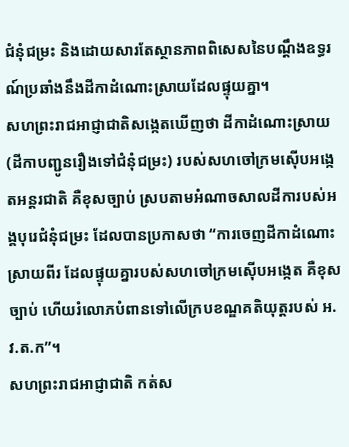ជំនុំជម្រះ និងដោយសារតែស្ថានភាពពិសេសនៃបណ្តឹងឧទ្ធរណ៍ប្រឆាំងនឹងដីកាដំណោះស្រាយដែលផ្ទុយគ្នា។
សហព្រះរាជអាជ្ញាជាតិសង្កេតឃើញថា ដីកាដំណោះស្រាយ (ដីកាបញ្ជូនរឿងទៅជំនុំជម្រះ) របស់សហចៅក្រមស៊ើបអង្កេតអន្តរជាតិ គឺខុសច្បាប់ ស្របតាមអំណាចសាលដីការបស់អង្គបុរេជំនុំជម្រះ ដែលបានប្រកាសថា “ការចេញដីកាដំណោះស្រាយពីរ ដែលផ្ទុយគ្នារបស់សហចៅក្រមស៊ើបអង្កេត គឺខុសច្បាប់ ហើយរំលោភបំពានទៅលើក្របខណ្ឌគតិយុត្តរបស់ អ.វ.ត.ក”។
សហព្រះរាជអាជ្ញាជាតិ កត់ស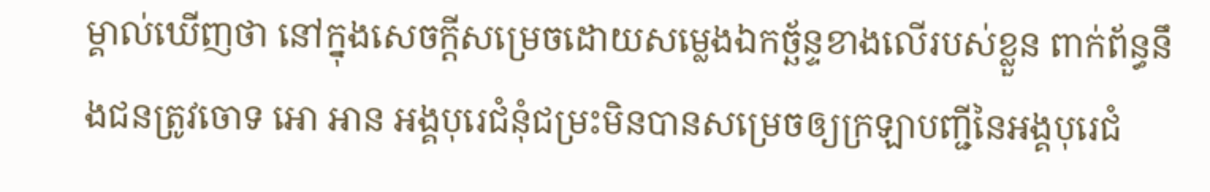ម្គាល់ឃើញថា នៅក្នុងសេចក្តីសម្រេចដោយសម្លេងឯកច្ឆ័ន្ទខាងលើរបស់ខ្លួន ពាក់ព័ន្ធនឹងជនត្រូវចោទ អោ អាន អង្គបុរេជំនុំជម្រះមិនបានសម្រេចឲ្យក្រឡាបញ្ជីនៃអង្គបុរេជំ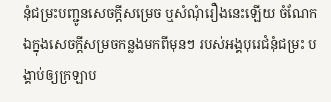នុំជម្រះបញ្ជូនសេចក្តីសម្រេច ឬសំណុំរឿងនេះឡើយ ចំណែកឯក្នុងសេចក្តីសម្រចកន្លងមកពីមុនៗ របស់អង្គបុរេជំនុំជម្រះ បង្គាប់ឲ្យក្រឡាប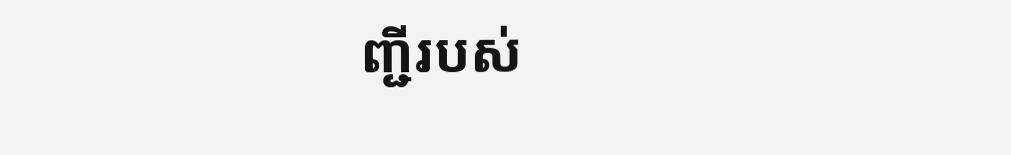ញ្ជីរបស់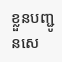ខ្លួនបញ្ជូនសេ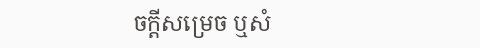ចក្តីសម្រេច ឬសំ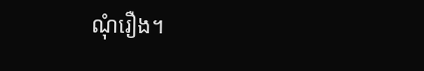ណុំរឿង។